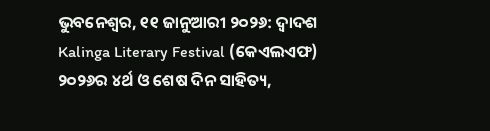ଭୁବନେଶ୍ୱର, ୧୧ ଜାନୁଆରୀ ୨୦୨୬: ଦ୍ୱାଦଶ Kalinga Literary Festival (କେଏଲଏଫ) ୨୦୨୬ର ୪ର୍ଥ ଓ ଶେଷ ଦିନ ସାହିତ୍ୟ,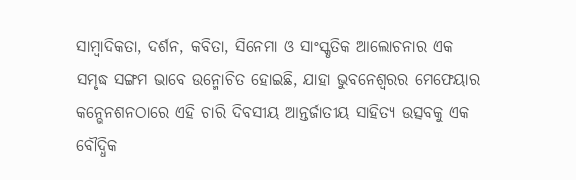ସାମ୍ବାଦିକତା, ଦର୍ଶନ, କବିତା, ସିନେମା ଓ ସାଂସ୍କୃତିକ ଆଲୋଚନାର ଏକ ସମୃଦ୍ଧ ସଙ୍ଗମ ଭାବେ ଉନ୍ମୋଚିତ ହୋଇଛି, ଯାହା ଭୁବନେଶ୍ୱରର ମେଫେୟାର କନ୍ଭେନଶନଠାରେ ଏହି ଚାରି ଦିବସୀୟ ଆନ୍ତର୍ଜାତୀୟ ସାହିତ୍ୟ ଉତ୍ସବକୁ ଏକ ବୌଦ୍ଧିକ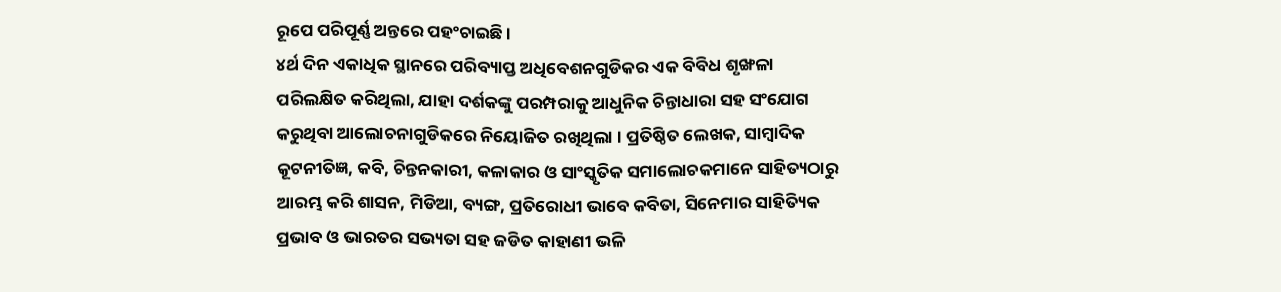ରୂପେ ପରିପୂର୍ଣ୍ଣ ଅନ୍ତରେ ପହଂଚାଇଛି ।
୪ର୍ଥ ଦିନ ଏକାଧିକ ସ୍ଥାନରେ ପରିବ୍ୟାପ୍ତ ଅଧିବେଶନଗୁଡିକର ଏକ ବିବିଧ ଶୃଙ୍ଖଳା ପରିଲକ୍ଷିତ କରିଥିଲା, ଯାହା ଦର୍ଶକଙ୍କୁ ପରମ୍ପରାକୁ ଆଧୁନିକ ଚିନ୍ତାଧାରା ସହ ସଂଯୋଗ କରୁଥିବା ଆଲୋଚନାଗୁଡିକରେ ନିୟୋଜିତ ରଖିଥିଲା । ପ୍ରତିଷ୍ଠିତ ଲେଖକ, ସାମ୍ବାଦିକ କୂଟନୀତିଜ୍ଞ, କବି, ଚିନ୍ତନକାରୀ, କଳାକାର ଓ ସାଂସ୍କୃତିକ ସମାଲୋଚକମାନେ ସାହିତ୍ୟଠାରୁ ଆରମ୍ଭ କରି ଶାସନ, ମିଡିଆ, ବ୍ୟଙ୍ଗ, ପ୍ରତିରୋଧୀ ଭାବେ କବିତା, ସିନେମାର ସାହିତ୍ୟିକ ପ୍ରଭାବ ଓ ଭାରତର ସଭ୍ୟତା ସହ ଜଡିତ କାହାଣୀ ଭଳି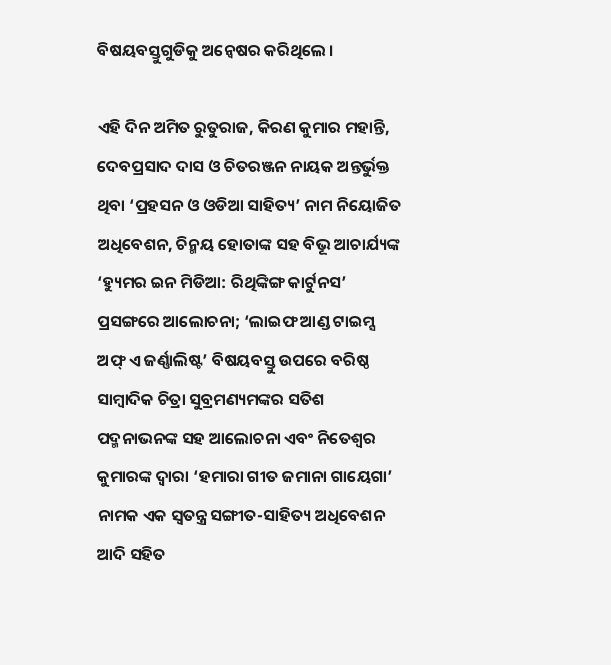ବିଷୟବସ୍ତୁଗୁଡିକୁ ଅନ୍ୱେଷର କରିଥିଲେ ।

ଏହି ଦିନ ଅମିତ ରୁତୁରାଜ, କିରଣ କୁମାର ମହାନ୍ତି, ଦେବପ୍ରସାଦ ଦାସ ଓ ଚିତରଞ୍ଜନ ନାୟକ ଅନ୍ତର୍ଭୁକ୍ତ ଥିବା ‘ପ୍ରହସନ ଓ ଓଡିଆ ସାହିତ୍ୟ’ ନାମ ନିୟୋଜିତ ଅଧିବେଶନ, ଚିନ୍ମୟ ହୋତାଙ୍କ ସହ ବିଭୂ ଆଚାର୍ଯ୍ୟଙ୍କ ‘ହ୍ୟୁମର ଇନ ମିଡିଆ: ରିଥିଙ୍କିଙ୍ଗ କାର୍ଟୁନସ’ ପ୍ରସଙ୍ଗରେ ଆଲୋଚନା; ‘ଲାଇଫ ଆଣ୍ଡ ଟାଇମ୍ସ ଅଫ୍ ଏ ଜର୍ଣ୍ଣାଲିଷ୍ଟ’ ବିଷୟବସ୍ତୁ ଉପରେ ବରିଷ୍ଠ ସାମ୍ବାଦିକ ଚିତ୍ରା ସୁବ୍ରମଣ୍ୟମଙ୍କର ସତିଶ ପଦ୍ମନାଭନଙ୍କ ସହ ଆଲୋଚନା ଏବଂ ନିତେଶ୍ୱର କୁମାରଙ୍କ ଦ୍ୱାରା ‘ହମାରା ଗୀତ ଜମାନା ଗାୟେଗା’ ନାମକ ଏକ ସ୍ୱତନ୍ତ୍ର ସଙ୍ଗୀତ-ସାହିତ୍ୟ ଅଧିବେଶନ ଆଦି ସହିତ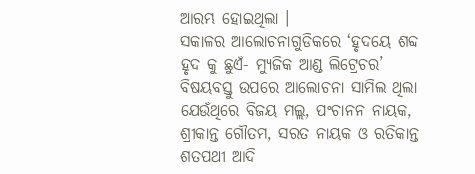ଆରମ୍ଭ ହୋଇଥିଲା ।
ସକାଳର ଆଲୋଚନାଗୁଡିକରେ ‘ହୃଦୟେ ଶବ୍ଦ ହୃଦ କୁ ଛୁଏଁ- ମ୍ୟୁଜିକ ଆଣ୍ଡ ଲିଟ୍ରେଚର’ ବିଷୟବସ୍ତୁ ଉପରେ ଆଲୋଚନା ସାମିଲ ଥିଲା ଯେଉଁଥିରେ ବିଜୟ ମଲ୍ଲ, ପଂଚାନନ ନାୟକ, ଶ୍ରୀକାନ୍ତ ଗୌତମ, ସରତ ନାୟକ ଓ ରତିକାନ୍ତ ଶତପଥୀ ଆଦି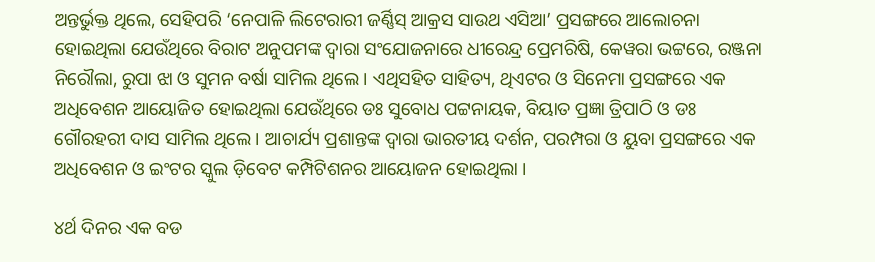ଅନ୍ତର୍ଭୁକ୍ତ ଥିଲେ, ସେହିପରି ‘ନେପାଳି ଲିଟେରାରୀ ଜର୍ଣ୍ଣିସ୍ ଆକ୍ରସ ସାଉଥ ଏସିଆ’ ପ୍ରସଙ୍ଗରେ ଆଲୋଚନା ହୋଇଥିଲା ଯେଉଁଥିରେ ବିରାଟ ଅନୁପମଙ୍କ ଦ୍ୱାରା ସଂଯୋଜନାରେ ଧୀରେନ୍ଦ୍ର ପ୍ରେମରିଷି, କେୱରା ଭଟ୍ଟରେ, ରଞ୍ଜନା ନିରୌଲା, ରୁପା ଝା ଓ ସୁମନ ବର୍ଷା ସାମିଲ ଥିଲେ । ଏଥିସହିତ ସାହିତ୍ୟ, ଥିଏଟର ଓ ସିନେମା ପ୍ରସଙ୍ଗରେ ଏକ ଅଧିବେଶନ ଆୟୋଜିତ ହୋଇଥିଲା ଯେଉଁଥିରେ ଡଃ ସୁବୋଧ ପଟ୍ଟନାୟକ, ବିୟାତ ପ୍ରଜ୍ଞା ତ୍ରିପାଠି ଓ ଡଃ ଗୌରହରୀ ଦାସ ସାମିଲ ଥିଲେ । ଆଚାର୍ଯ୍ୟ ପ୍ରଶାନ୍ତଙ୍କ ଦ୍ୱାରା ଭାରତୀୟ ଦର୍ଶନ, ପରମ୍ପରା ଓ ୟୁବା ପ୍ରସଙ୍ଗରେ ଏକ ଅଧିବେଶନ ଓ ଇଂଟର ସ୍କୁଲ ଡ଼ିବେଟ କମ୍ପିଟିଶନର ଆୟୋଜନ ହୋଇଥିଲା ।

୪ର୍ଥ ଦିନର ଏକ ବଡ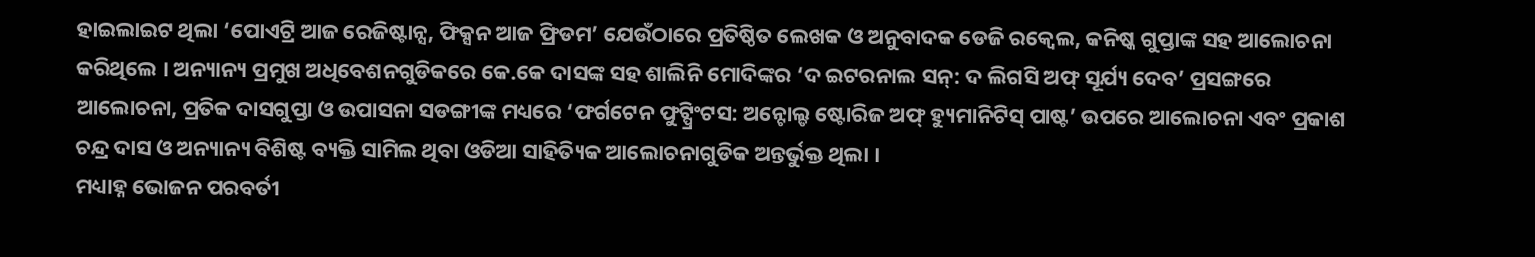ହାଇଲାଇଟ ଥିଲା ‘ପୋଏଟ୍ରି ଆଜ ରେଜିଷ୍ଟାନ୍ସ, ଫିକ୍ସନ ଆଜ ଫ୍ରିଡମ’ ଯେଉଁଠାରେ ପ୍ରତିଷ୍ଠିତ ଲେଖକ ଓ ଅନୁବାଦକ ଡେଜି ରକ୍ୱେଲ, କନିଷ୍କ ଗୁପ୍ତାଙ୍କ ସହ ଆଲୋଚନା କରିଥିଲେ । ଅନ୍ୟାନ୍ୟ ପ୍ରମୁଖ ଅଧିବେଶନଗୁଡିକରେ କେ.କେ ଦାସଙ୍କ ସହ ଶାଲିନି ମୋଦିଙ୍କର ‘ଦ ଇଟରନାଲ ସନ୍: ଦ ଲିଗସି ଅଫ୍ ସୂର୍ଯ୍ୟ ଦେବ’ ପ୍ରସଙ୍ଗରେ ଆଲୋଚନା, ପ୍ରତିକ ଦାସଗୁପ୍ତା ଓ ଉପାସନା ସଡଙ୍ଗୀଙ୍କ ମଧ୍ୟରେ ‘ଫର୍ଗଟେନ ଫୁଟ୍ପ୍ରିଂଟସ: ଅନ୍ଟୋଲ୍ଡ ଷ୍ଟୋରିଜ ଅଫ୍ ହ୍ୟୁମାନିଟିସ୍ ପାଷ୍ଟ’ ଉପରେ ଆଲୋଚନା ଏବଂ ପ୍ରକାଶ ଚନ୍ଦ୍ର ଦାସ ଓ ଅନ୍ୟାନ୍ୟ ବିଶିଷ୍ଟ ବ୍ୟକ୍ତି ସାମିଲ ଥିବା ଓଡିଆ ସାହିତ୍ୟିକ ଆଲୋଚନାଗୁଡିକ ଅନ୍ତର୍ଭୁକ୍ତ ଥିଲା ।
ମଧ୍ୟାହ୍ନ ଭୋଜନ ପରବର୍ତୀ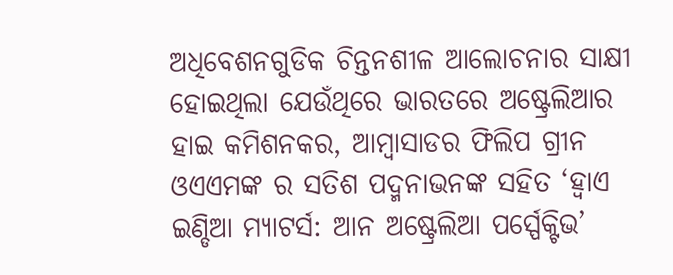ଅଧିବେଶନଗୁଡିକ ଚିନ୍ତନଶୀଳ ଆଲୋଚନାର ସାକ୍ଷୀ ହୋଇଥିଲା ଯେଉଁଥିରେ ଭାରତରେ ଅଷ୍ଟ୍ରେଲିଆର ହାଇ କମିଶନକର, ଆମ୍ବାସାଡର ଫିଲିପ ଗ୍ରୀନ ଓଏଏମଙ୍କ ର ସତିଶ ପଦ୍ମନାଭନଙ୍କ ସହିତ ‘ହ୍ୱାଏ ଇଣ୍ଡିଆ ମ୍ୟାଟର୍ସ: ଆନ ଅଷ୍ଟ୍ରେଲିଆ ପର୍ସ୍ପେକ୍ଟିଭ’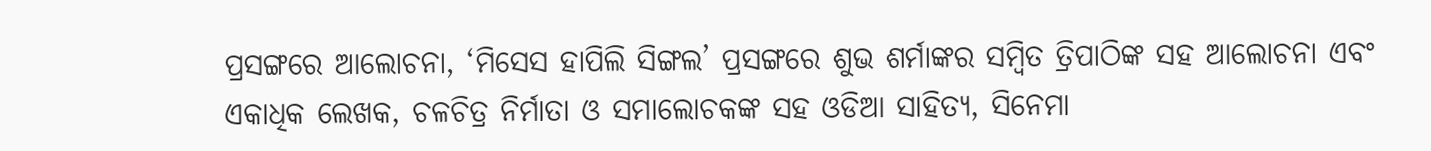ପ୍ରସଙ୍ଗରେ ଆଲୋଚନା, ‘ମିସେସ ହାପିଲି ସିଙ୍ଗଲ’ ପ୍ରସଙ୍ଗରେ ଶୁଭ ଶର୍ମାଙ୍କର ସମ୍ବିତ ତ୍ରିପାଠିଙ୍କ ସହ ଆଲୋଚନା ଏବଂ ଏକାଧିକ ଲେଖକ, ଚଳଚିତ୍ର ନିର୍ମାତା ଓ ସମାଲୋଚକଙ୍କ ସହ ଓଡିଆ ସାହିତ୍ୟ, ସିନେମା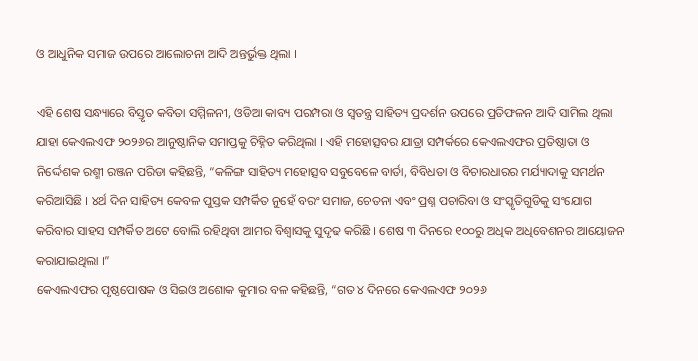ଓ ଆଧୁନିକ ସମାଜ ଉପରେ ଆଲୋଚନା ଆଦି ଅନ୍ତର୍ଭୁକ୍ତ ଥିଲା ।

ଏହି ଶେଷ ସନ୍ଧ୍ୟାରେ ବିସ୍ତୃତ କବିତା ସମ୍ମିଳନୀ, ଓଡିଆ କାବ୍ୟ ପରମ୍ପରା ଓ ସ୍ୱତନ୍ତ୍ର ସାହିତ୍ୟ ପ୍ରଦର୍ଶନ ଉପରେ ପ୍ରତିଫଳନ ଆଦି ସାମିଲ ଥିଲା ଯାହା କେଏଲଏଫ ୨୦୨୬ର ଆନୁଷ୍ଠାନିକ ସମାପ୍ତକୁ ଚିହ୍ନିତ କରିଥିଲା । ଏହି ମହୋତ୍ସବର ଯାତ୍ରା ସମ୍ପର୍କରେ କେଏଲଏଫର ପ୍ରତିଷ୍ଠାତା ଓ ନିର୍ଦ୍ଦେଶକ ରଶ୍ମୀ ରଞ୍ଜନ ପରିଡା କହିଛନ୍ତି, “କଳିଙ୍ଗ ସାହିତ୍ୟ ମହୋତ୍ସବ ସବୁବେଳେ ବାର୍ତା, ବିବିଧତା ଓ ବିଚାରଧାରର ମର୍ଯ୍ୟାଦାକୁ ସମର୍ଥନ କରିଆସିଛି । ୪ର୍ଥ ଦିନ ସାହିତ୍ୟ କେବଳ ପୁସ୍ତକ ସମ୍ପର୍କିତ ନୁହେଁ ବରଂ ସମାଜ, ଚେତନା ଏବଂ ପ୍ରଶ୍ନ ପଚାରିବା ଓ ସଂସ୍କୃତିଗୁଡିକୁ ସଂଯୋଗ କରିବାର ସାହସ ସମ୍ପର୍କିତ ଅଟେ ବୋଲି ରହିଥିବା ଆମର ବିଶ୍ୱାସକୁ ସୁଦୃଢ କରିଛି । ଶେଷ ୩ ଦିନରେ ୧୦୦ରୁ ଅଧିକ ଅଧିବେଶନର ଆୟୋଜନ କରାଯାଇଥିଲା ।”
କେଏଲଏଫର ପୃଷ୍ଠପୋଷକ ଓ ସିଇଓ ଅଶୋକ କୁମାର ବଳ କହିଛନ୍ତି, “ଗତ ୪ ଦିନରେ କେଏଲଏଫ ୨୦୨୬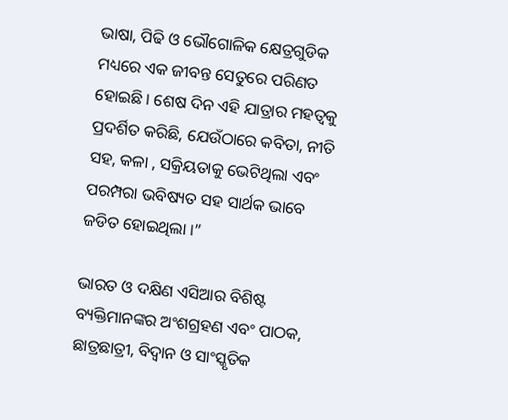ଭାଷା, ପିଢି ଓ ଭୌଗୋଳିକ କ୍ଷେତ୍ରଗୁଡିକ ମଧ୍ୟରେ ଏକ ଜୀବନ୍ତ ସେତୁରେ ପରିଣତ ହୋଇଛି । ଶେଷ ଦିନ ଏହି ଯାତ୍ରାର ମହତ୍ୱକୁ ପ୍ରଦର୍ଶିତ କରିଛି, ଯେଉଁଠାରେ କବିତା, ନୀତି ସହ, କଳା , ସକ୍ରିୟତାକୁ ଭେଟିଥିଲା ଏବଂ ପରମ୍ପରା ଭବିଷ୍ୟତ ସହ ସାର୍ଥକ ଭାବେ ଜଡିତ ହୋଇଥିଲା ।”

ଭାରତ ଓ ଦକ୍ଷିଣ ଏସିଆର ବିଶିଷ୍ଟ ବ୍ୟକ୍ତିମାନଙ୍କର ଅଂଶଗ୍ରହଣ ଏବଂ ପାଠକ, ଛାତ୍ରଛାତ୍ରୀ, ବିଦ୍ୱାନ ଓ ସାଂସ୍କୃତିକ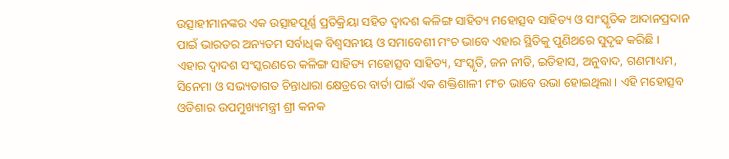ଉତ୍ସାହୀମାନଙ୍କର ଏକ ଉତ୍ସାହପୂର୍ଣ୍ଣ ପ୍ରତିକ୍ରିୟା ସହିତ ଦ୍ୱାଦଶ କଳିଙ୍ଗ ସାହିତ୍ୟ ମହୋତ୍ସବ ସାହିତ୍ୟ ଓ ସାଂସ୍କୃତିକ ଆଦାନପ୍ରଦାନ ପାଇଁ ଭାରତର ଅନ୍ୟତମ ସର୍ବାଧିକ ବିଶ୍ୱସନୀୟ ଓ ସମାବେଶୀ ମଂଚ ଭାବେ ଏହାର ସ୍ଥିତିକୁ ପୁଣିଥରେ ସୁଦୃଢ କରିଛି ।
ଏହାର ଦ୍ୱାଦଶ ସଂସ୍କରଣରେ କଳିଙ୍ଗ ସାହିତ୍ୟ ମହୋତ୍ସବ ସାହିତ୍ୟ, ସଂସ୍କୃତି, ଜନ ନୀତି, ଇତିହାସ, ଅନୁବାଦ, ଗଣମାଧ୍ୟମ, ସିନେମା ଓ ସଭ୍ୟତାଗତ ଚିନ୍ତାଧାରା କ୍ଷେତ୍ରରେ ବାର୍ତା ପାଇଁ ଏକ ଶକ୍ତିଶାଳୀ ମଂଚ ଭାବେ ଉଭା ହୋଇଥିଲା । ଏହି ମହୋତ୍ସବ ଓଡିଶାର ଉପମୁଖ୍ୟମନ୍ତ୍ରୀ ଶ୍ରୀ କନକ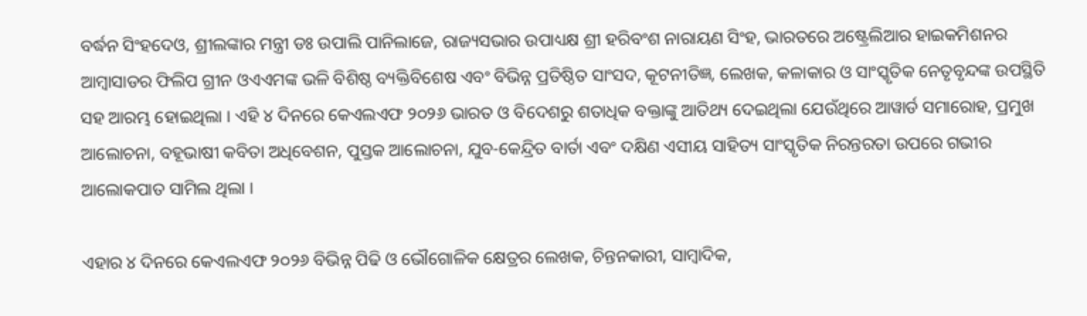ବର୍ଦ୍ଧନ ସିଂହଦେଓ, ଶ୍ରୀଲଙ୍କାର ମନ୍ତ୍ରୀ ଡଃ ଉପାଲି ପାନିଲାଜେ, ରାଜ୍ୟସଭାର ଉପାଧ୍ୟକ୍ଷ ଶ୍ରୀ ହରିବଂଶ ନାରାୟଣ ସିଂହ, ଭାରତରେ ଅଷ୍ଟ୍ରେଲିଆର ହାଇକମିଶନର ଆମ୍ବାସାଡର ଫିଲିପ ଗ୍ରୀନ ଓଏଏମଙ୍କ ଭଳି ବିଶିଷ୍ଠ ବ୍ୟକ୍ତିବିଶେଷ ଏବଂ ବିଭିନ୍ନ ପ୍ରତିଷ୍ଠିତ ସାଂସଦ, କୂଟନୀତିଜ୍ଞ, ଲେଖକ, କଳାକାର ଓ ସାଂସ୍କୃତିକ ନେତୃବୃନ୍ଦଙ୍କ ଉପସ୍ଥିତି ସହ ଆରମ୍ଭ ହୋଇଥିଲା । ଏହି ୪ ଦିନରେ କେଏଲଏଫ ୨୦୨୬ ଭାରତ ଓ ବିଦେଶରୁ ଶତାଧିକ ବକ୍ତାଙ୍କୁ ଆତିଥ୍ୟ ଦେଇଥିଲା ଯେଉଁଥିରେ ଆୱାର୍ଡ ସମାରୋହ, ପ୍ରମୁଖ ଆଲୋଚନା, ବହୂଭାଷୀ କବିତା ଅଧିବେଶନ, ପୁସ୍ତକ ଆଲୋଚନା, ଯୁବ-କେନ୍ଦ୍ରିତ ବାର୍ତା ଏବଂ ଦକ୍ଷିଣ ଏସୀୟ ସାହିତ୍ୟ ସାଂସ୍କୃତିକ ନିରନ୍ତରତା ଉପରେ ଗଭୀର ଆଲୋକପାତ ସାମିଲ ଥିଲା ।

ଏହାର ୪ ଦିନରେ କେଏଲଏଫ ୨୦୨୬ ବିଭିନ୍ନ ପିଢି ଓ ଭୌଗୋଳିକ କ୍ଷେତ୍ରର ଲେଖକ, ଚିନ୍ତନକାରୀ, ସାମ୍ବାଦିକ,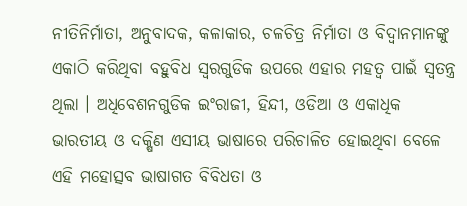ନୀତିନିର୍ମାତା, ଅନୁବାଦକ, କଳାକାର, ଚଳଚିତ୍ର ନିର୍ମାତା ଓ ବିଦ୍ୱାନମାନଙ୍କୁ ଏକାଠି କରିଥିବା ବହୁବିଧ ସ୍ୱରଗୁଡିକ ଉପରେ ଏହାର ମହତ୍ୱ ପାଇଁ ସ୍ୱତନ୍ତ୍ର ଥିଲା । ଅଧିବେଶନଗୁଡିକ ଇଂରାଜୀ, ହିନ୍ଦୀ, ଓଡିଆ ଓ ଏକାଧିକ ଭାରତୀୟ ଓ ଦକ୍ଷିଣ ଏସୀୟ ଭାଷାରେ ପରିଚାଳିତ ହୋଇଥିବା ବେଳେ ଏହି ମହୋତ୍ସବ ଭାଷାଗତ ବିବିଧତା ଓ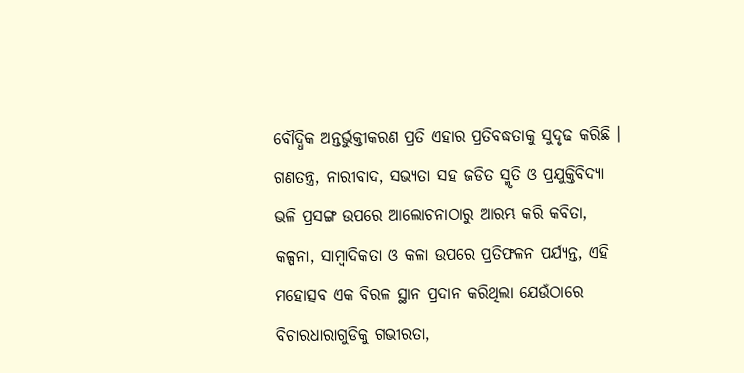ବୌଦ୍ଧିକ ଅନ୍ତର୍ଭୁକ୍ତୀକରଣ ପ୍ରତି ଏହାର ପ୍ରତିବଦ୍ଧତାକୁ ସୁଦୃଢ କରିଛି । ଗଣତନ୍ତ୍ର, ନାରୀବାଦ, ସଭ୍ୟତା ସହ ଜଡିତ ସ୍ମୃତି ଓ ପ୍ରଯୁକ୍ତିବିଦ୍ୟା ଭଳି ପ୍ରସଙ୍ଗ ଉପରେ ଆଲୋଚନାଠାରୁ ଆରମ୍ଭ କରି କବିତା, କଳ୍ପନା, ସାମ୍ବାଦିକତା ଓ କଳା ଉପରେ ପ୍ରତିଫଳନ ପର୍ଯ୍ୟନ୍ତ, ଏହି ମହୋତ୍ସବ ଏକ ବିରଳ ସ୍ଥାନ ପ୍ରଦାନ କରିଥିଲା ଯେଉଁଠାରେ ବିଚାରଧାରାଗୁଡିକୁ ଗଭୀରତା,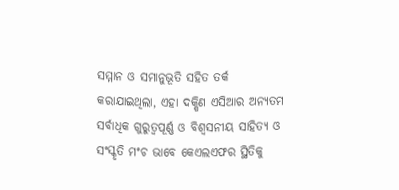ସମ୍ମାନ ଓ ସମାନୁଭୂତି ସହିତ ତର୍କ କରାଯାଇଥିଲା, ଏହା ଦକ୍ଷିଣ ଏସିଆର ଅନ୍ୟତମ ସର୍ବାଧିକ ଗୁରୁତ୍ୱପୂର୍ଣ୍ଣ ଓ ବିଶ୍ୱସନୀୟ ସାହିତ୍ୟ ଓ ସଂସ୍କୃତି ମଂଚ ଭାବେ କେଏଲଏଫର ସ୍ଥିତିକୁ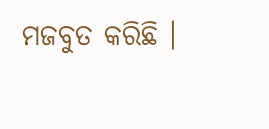ମଜବୁତ କରିଛି ।